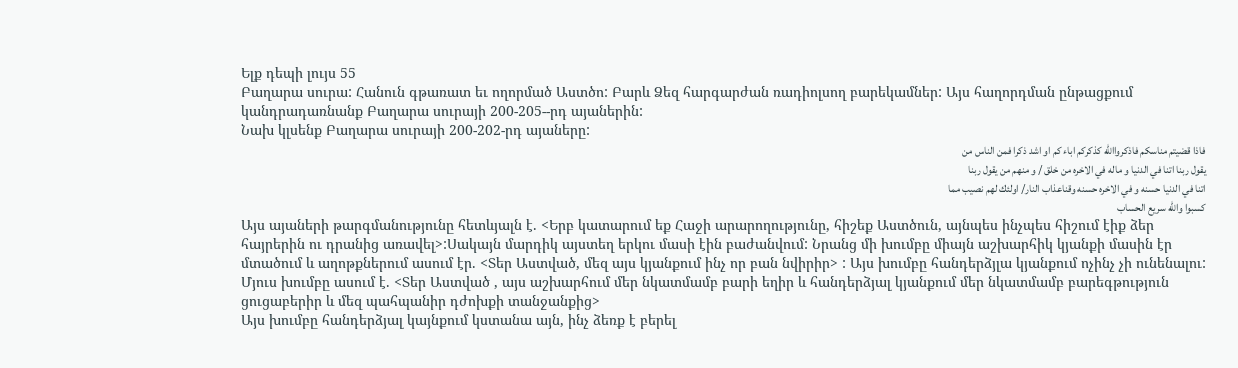Ելք դեպի լույս 55
Բաղարա սուրա: Հանուն գթառատ եւ ողորմած Աստծո: Բարև Ձեզ հարգարժան ռադիոլսող բարեկամներ: Այս հաղորդման ընթացքում կանդրադառնանք Բաղարա սուրայի 200-205--րդ այաներին:
Նախ կլսենք Բաղարա սուրայի 200-202-րդ այաները:
فاذا قضيتم مناسكم فاذكرواالله كذكركم اباء كم او اشد ذكرا فمن الناس من
يقول ربنا اتنا في الدنيا و ماله في الاخره من خلق / و منهم من يقول ربنا
اتنا في الدنيا حسنه و في الاخره حسنه وقناعذاب النار/ اولئك لهم نصيب مما
كسبوا والله سريع الحساب
Այս այաների թարգմանությունը հետևյալն է. <Երբ կատարում եք Հաջի արարողությունը, հիշեք Աստծուն, այնպես ինչպես հիշում էիք ձեր հայրերին ու դրանից առավել>:Սակայն մարդիկ այստեղ երկու մասի էին բաժանվում: Նրանց մի խումբը միայն աշխարհիկ կյանքի մասին էր մտածում և աղոթքներում ասում էր. <Տեր Աստված, մեզ այս կյանքում ինչ որ բան նվիրիր> : Այս խումբը հանդերձյլա կյանքում ոչինչ չի ունենալու:
Մյուս խումբը ասում է. <Տեր Աստված , այս աշխարհում մեր նկատմամբ բարի եղիր և հանդերձյալ կյանքում մեր նկատմամբ բարեգթություն ցուցաբերիր և մեզ պահպանիր դժոխքի տանջանքից>
Այս խումբը հանդերձյալ կայնքում կստանա այն, ինչ ձեռք է բերել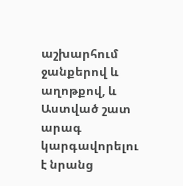աշխարհում ջանքերով և աղոթքով, և Աստված շատ արագ կարգավորելու է նրանց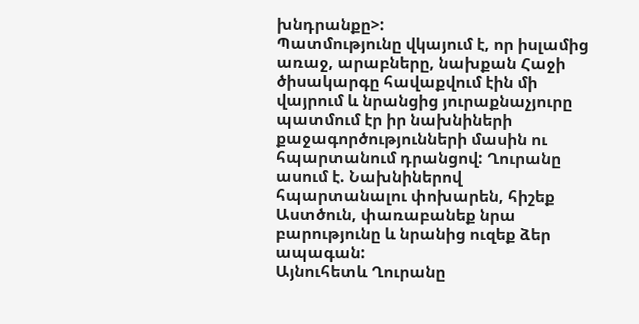խնդրանքը>:
Պատմությունը վկայում է, որ իսլամից առաջ, արաբները, նախքան Հաջի ծիսակարգը հավաքվում էին մի վայրում և նրանցից յուրաքնաչյուրը պատմում էր իր նախնիների քաջագործությունների մասին ու հպարտանում դրանցով: Ղուրանը ասում է. Նախնիներով հպարտանալու փոխարեն, հիշեք Աստծուն, փառաբանեք նրա բարությունը և նրանից ուզեք ձեր ապագան:
Այնուհետև Ղուրանը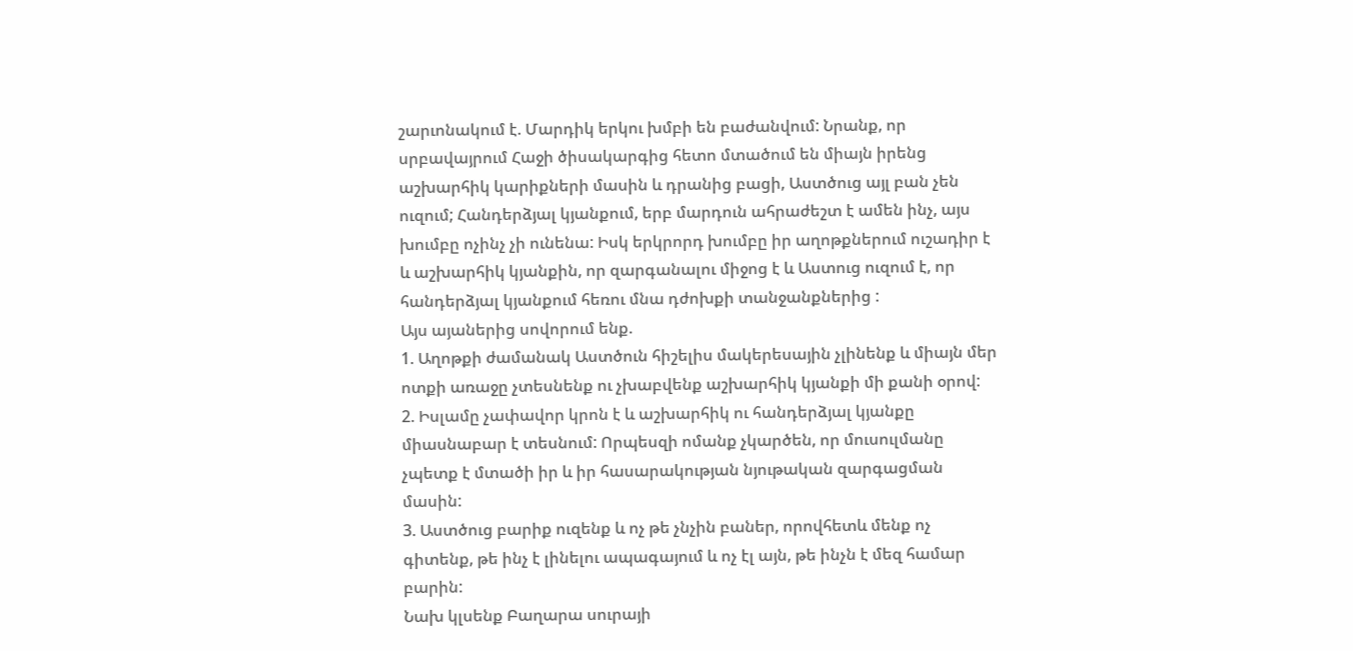շարւոնակում է. Մարդիկ երկու խմբի են բաժանվում: Նրանք, որ սրբավայրում Հաջի ծիսակարգից հետո մտածում են միայն իրենց աշխարհիկ կարիքների մասին և դրանից բացի, Աստծուց այլ բան չեն ուզում; Հանդերձյալ կյանքում, երբ մարդուն ահրաժեշտ է ամեն ինչ, այս խումբը ոչինչ չի ունենա: Իսկ երկրորդ խումբը իր աղոթքներում ուշադիր է և աշխարհիկ կյանքին, որ զարգանալու միջոց է և Աստուց ուզում է, որ հանդերձյալ կյանքում հեռու մնա դժոխքի տանջանքներից :
Այս այաներից սովորում ենք.
1. Աղոթքի ժամանակ Աստծուն հիշելիս մակերեսային չլինենք և միայն մեր ոտքի առաջը չտեսնենք ու չխաբվենք աշխարհիկ կյանքի մի քանի օրով:
2. Իսլամը չափավոր կրոն է և աշխարհիկ ու հանդերձյալ կյանքը միասնաբար է տեսնում: Որպեսզի ոմանք չկարծեն, որ մուսուլմանը չպետք է մտածի իր և իր հասարակության նյութական զարգացման մասին:
3. Աստծուց բարիք ուզենք և ոչ թե չնչին բաներ, որովհետև մենք ոչ գիտենք, թե ինչ է լինելու ապագայում և ոչ էլ այն, թե ինչն է մեզ համար բարին:
Նախ կլսենք Բաղարա սուրայի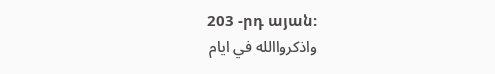203 -րդ այան:
واذكرواالله في ايام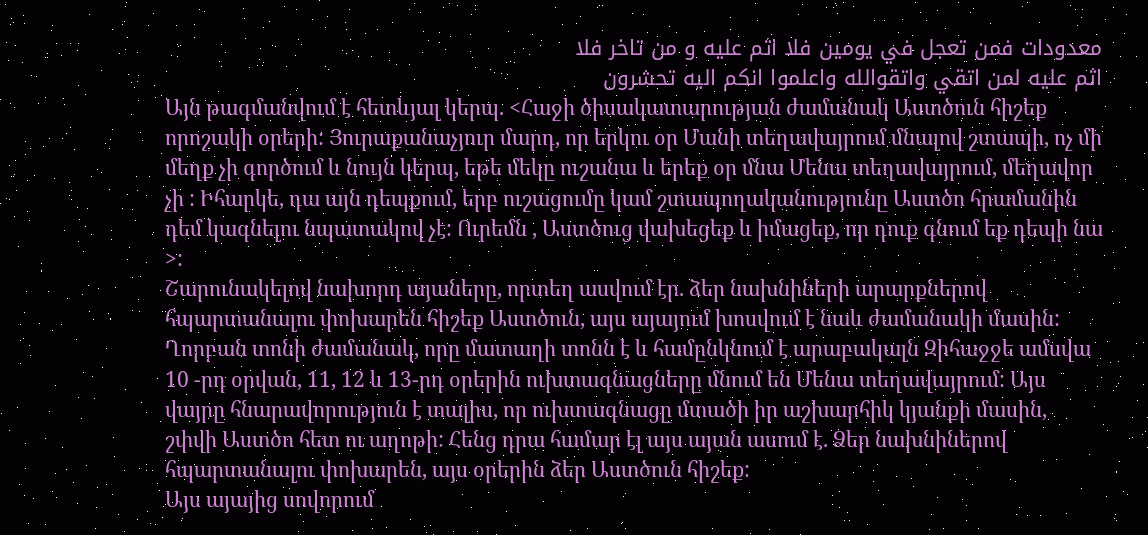معدودات فمن تعجل في يومين فلا اثم عليه و من تاخر فلا
اثم عليه لمن اتقي واتقوالله واعلموا انكم اليه تحشرون
Այն թագմանվում է հետևյալ կերպ. <Հաջի ծիսակատարության ժամանակ Աստծուն հիշեք որոշակի օրերի: Յուրաքանաչյուր մարդ, որ երկու օր Մանի տեղավայրում մնալով շտապի, ոչ մի մեղք չի գործում և նույն կերպ, եթե մեկը ուշանա և երեք օր մնա Մենա տեղավայրում, մեղավոր չի : Իհարկե, դա այն դեպքում, երբ ուշացումը կամ շտապողականությունը Աստծո հրամանին դեմ կագնելու նպատակով չէ: Ուրեմն , Աստծուց վախեցեք և իմացեք, որ դուք գնում եք դեպի նա >:
Շարունակելով նախորդ այաները, որտեղ ասվում էր. ձեր նախնիների արարքներով հպարտանալու փոխարեն հիշեք Աստծուն, այս այայում խոսվում է նաև ժամանակի մասին: Ղորբան տոնի ժամանակ, որը մատաղի տոնն է և համընկնում է արաբակալն Զիհաջջե ամսվա 10 -րդ օրվան, 11, 12 և 13-րդ օրերին ուխտագնացները մնում են Մենա տեղավայրում: Այս վայրը հնարավորություն է տալիս, որ ուխտագնացը մտածի իր աշխարհիկ կյանքի մասին, շփվի Աստծո հետ ու աղոթի: Հենց դրա համար էլ այս այան ասում է. Ձեր նախնիներով հպարտանալու փոխարեն, այս օրերին ձեր Աստծուն հիշեք:
Այս այայից սովորում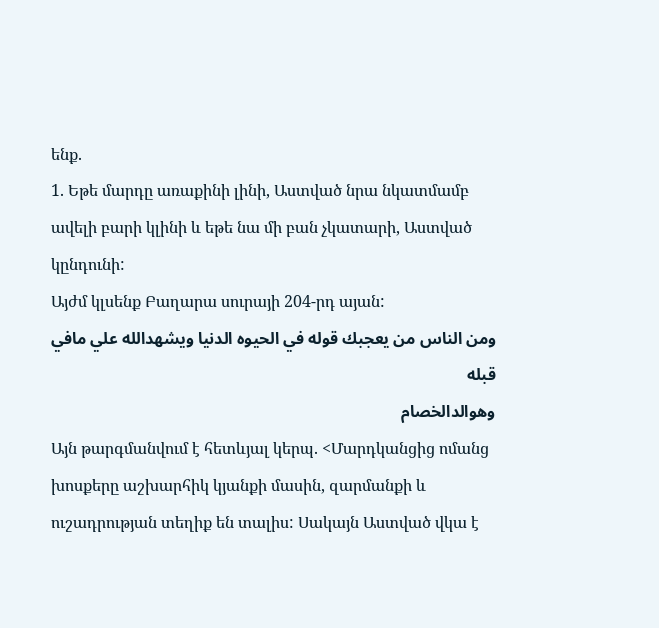ենք.
1. Եթե մարդը առաքինի լինի, Աստված նրա նկատմամբ ավելի բարի կլինի և եթե նա մի բան չկատարի, Աստված կընդունի:
Այժմ կլսենք Բաղարա սուրայի 204-րդ այան:
ومن الناس من يعجبك قوله في الحيوه الدنيا ويشهدالله علي مافي قبله
وهوالدالخصام
Այն թարգմանվում է հետևյալ կերպ. <Մարդկանցից ոմանց խոսքերը աշխարհիկ կյանքի մասին, զարմանքի և ուշադրության տեղիք են տալիս: Սակայն Աստված վկա է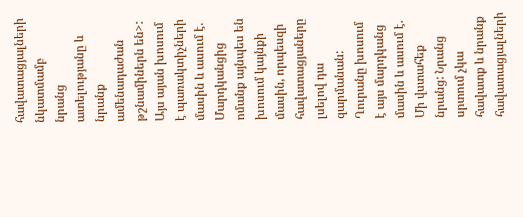հավատացյալների նկատմամբ նրանց ատելությանը և նրանք ամենադաժան թշնամիներն են>:
Այս այան խոսում է պառակտիչների մասին և ասում է. Մարդկանցից ոմանք այնպես են խոսում կայնքի մասին, որպեսզի հավատացյաները լսելով դա զարմանան: Ղուրանը խոսում է այս մարդկանց մասին և ասում է. Մի վստահեք նրանց: Նրանց սրտում չկա հավատք և նրանք հավատացյալների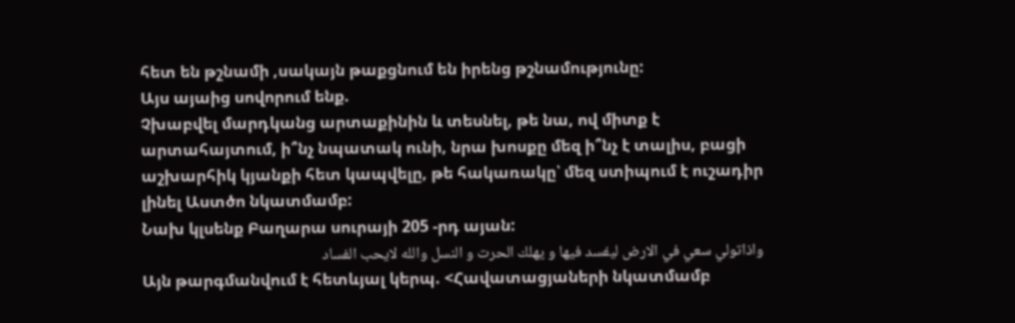հետ են թշնամի ,սակայն թաքցնում են իրենց թշնամությունը:
Այս այաից սովորում ենք.
Չխաբվել մարդկանց արտաքինին և տեսնել, թե նա, ով միտք է արտահայտում, ի՞նչ նպատակ ունի, նրա խոսքը մեզ ի՞նչ է տալիս, բացի աշխարհիկ կյանքի հետ կապվելը, թե հակառակը՝ մեզ ստիպում է ուշադիր լինել Աստծո նկատմամբ:
Նախ կլսենք Բաղարա սուրայի 205 -րդ այան:
واذاتولي سعي في الارض ليفسد فيها و يهلك الحرت و النسل والله لايحب الفساد
Այն թարգմանվում է հետևյալ կերպ. <Հավատացյաների նկատմամբ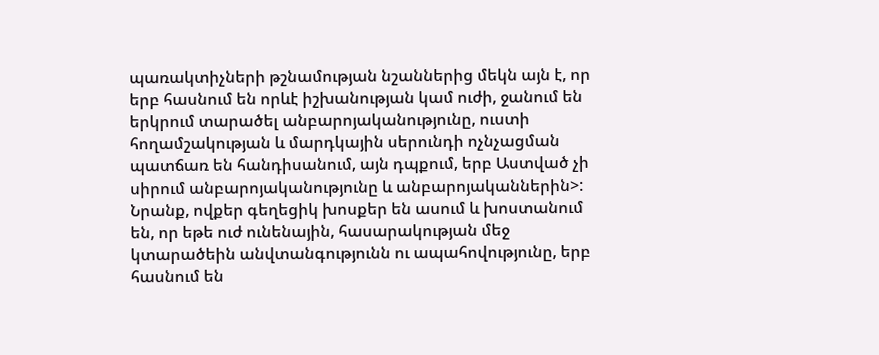պառակտիչների թշնամության նշաններից մեկն այն է, որ երբ հասնում են որևէ իշխանության կամ ուժի, ջանում են երկրում տարածել անբարոյականությունը, ուստի հողամշակության և մարդկային սերունդի ոչնչացման պատճառ են հանդիսանում, այն դպքում, երբ Աստված չի սիրում անբարոյականությունը և անբարոյականներին>:
Նրանք, ովքեր գեղեցիկ խոսքեր են ասում և խոստանում են, որ եթե ուժ ունենային, հասարակության մեջ կտարածեին անվտանգությունն ու ապահովությունը, երբ հասնում են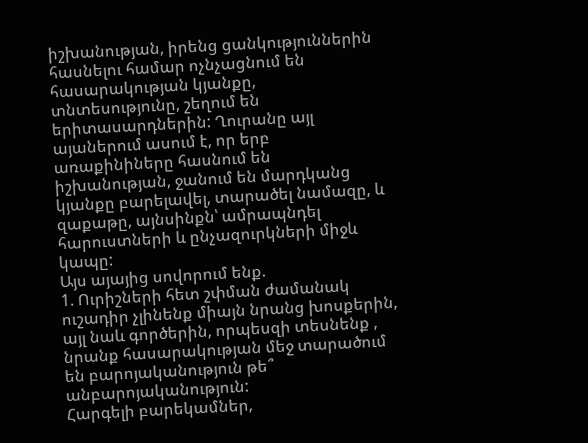իշխանության, իրենց ցանկություններին հասնելու համար ոչնչացնում են հասարակության կյանքը, տնտեսությունը, շեղում են երիտասարդներին: Ղուրանը այլ այաներում ասում է, որ երբ առաքինիները հասնում են իշխանության, ջանում են մարդկանց կյանքը բարելավել, տարածել նամազը, և զաքաթը, այնսինքն՝ ամրապնդել հարուստների և ընչազուրկների միջև կապը:
Այս այայից սովորում ենք.
1. Ուրիշների հետ շփման ժամանակ ուշադիր չլինենք միայն նրանց խոսքերին, այլ նաև գործերին, որպեսզի տեսնենք , նրանք հասարակության մեջ տարածում են բարոյականություն թե՞ անբարոյականություն:
Հարգելի բարեկամներ,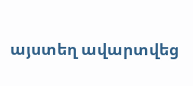այստեղ ավարտվեց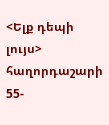<Ելք դեպի լույս> հաղորդաշարի 55-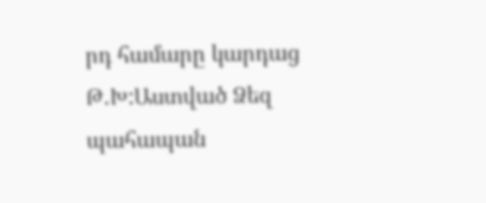րդ համարը կարդաց Թ.Խ:Աստված Ձեզ պահապան